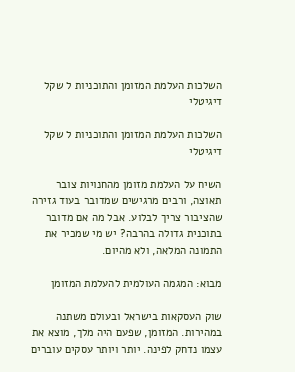השלכות העלמת המזומן והתוכניות ל שקל דיגיטלי

השלכות העלמת המזומן והתוכניות ל שקל דיגיטלי

השיח על העלמת מזומן מהחנויות צובר תאוצה, ורבים מרגישים שמדובר בעוד גזירה שהציבור צריך לבלוע. אבל מה אם מדובר בתוכנית גדולה בהרבה? יש מי שמכיר את התמונה המלאה, ולא מהיום.

מבוא: המגמה העולמית להעלמת המזומן

שוק העסקאות בישראל ובעולם משתנה במהירות. המזומן, שפעם היה מלך, מוצא את עצמו נדחק לפינה. יותר ויותר עסקים עוברים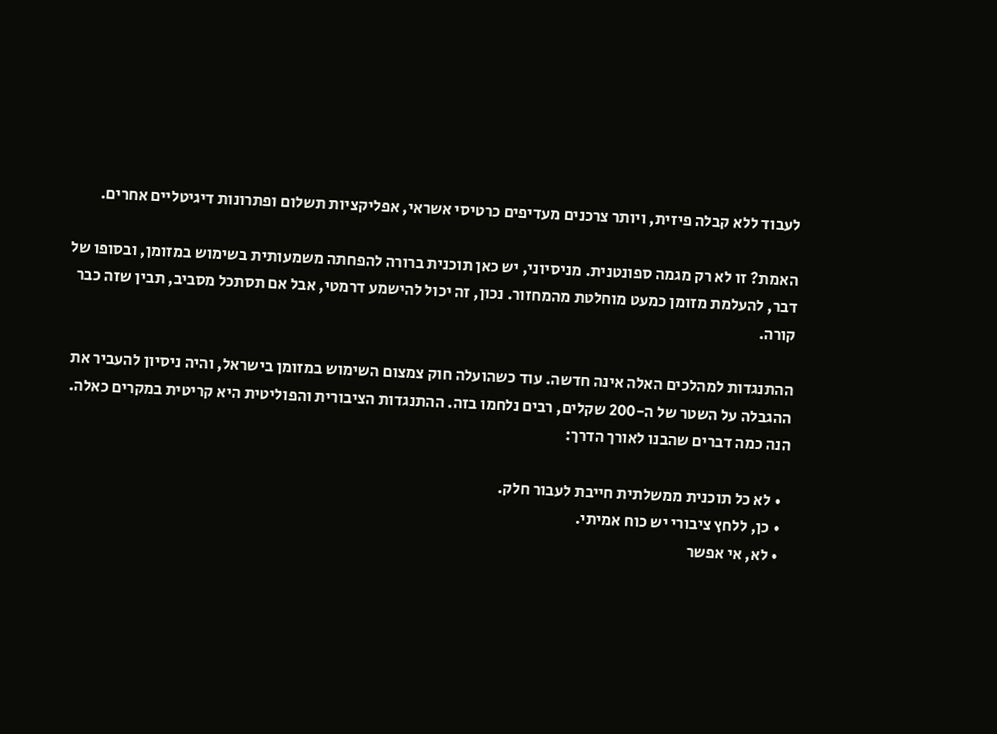לעבוד ללא קבלה פיזית, ויותר צרכנים מעדיפים כרטיסי אשראי, אפליקציות תשלום ופתרונות דיגיטליים אחרים.

האמת? זו לא רק מגמה ספונטנית. מניסיוני, יש כאן תוכנית ברורה להפחתה משמעותית בשימוש במזומן, ובסופו של דבר, להעלמת מזומן כמעט מוחלטת מהמחזור. נכון, זה יכול להישמע דרמטי, אבל אם תסתכל מסביב, תבין שזה כבר קורה.

ההתנגדות למהלכים האלה אינה חדשה. עוד כשהועלה חוק צמצום השימוש במזומן בישראל, והיה ניסיון להעביר את ההגבלה על השטר של ה-200 שקלים, רבים נלחמו בזה. ההתנגדות הציבורית והפוליטית היא קריטית במקרים כאלה. הנה כמה דברים שהבנו לאורך הדרך:

  • לא כל תוכנית ממשלתית חייבת לעבור חלק.
  • כן, ללחץ ציבורי יש כוח אמיתי.
  • לא, אי אפשר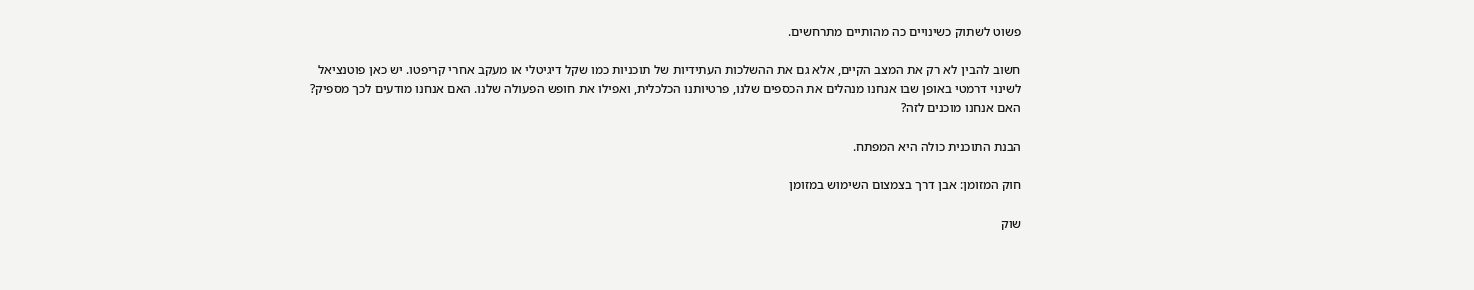פשוט לשתוק כשינויים כה מהותיים מתרחשים.

חשוב להבין לא רק את המצב הקיים, אלא גם את ההשלכות העתידיות של תוכניות כמו שקל דיגיטלי או מעקב אחרי קריפטו. יש כאן פוטנציאל לשינוי דרמטי באופן שבו אנחנו מנהלים את הכספים שלנו, פרטיותנו הכלכלית, ואפילו את חופש הפעולה שלנו. האם אנחנו מודעים לכך מספיק? האם אנחנו מוכנים לזה?

הבנת התוכנית כולה היא המפתח.

חוק המזומן: אבן דרך בצמצום השימוש במזומן

שוק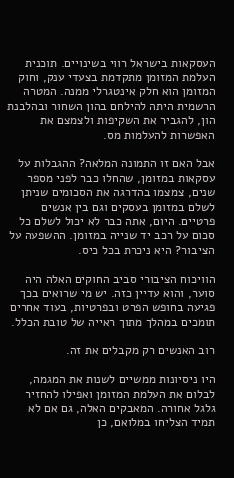העסקאות בישראל רווי בשינויים. תוכנית העלמת המזומן מתקדמת בצעדי ענק, וחוק המזומן הוא חלק אינטגרלי ממנה. המטרה הרשמית היתה להילחם בהון השחור ובהלבנת הון, להגביר את השקיפות ולצמצם את האפשרות להעלמות מס.

אבל האם זו התמונה המלאה? ההגבלות על עסקאות במזומן, שהחלו כבר לפני מספר שנים, צמצמו בהדרגה את הסכומים שניתן לשלם במזומן בעסקים וגם בין אנשים פרטיים. היום, אתה כבר לא יכול לשלם כל סכום על רכב יד שנייה במזומן. ההשפעה על הציבור? היא ניכרת בכל כיס.

הוויכוח הציבורי סביב החוקים האלה היה סוער, והוא עדיין כזה. יש מי שרואים בכך פגיעה בחופש הפרט ובפרטיות, בעוד אחרים תומכים במהלך מתוך ראייה של טובת הכלל.

רוב האנשים רק מקבלים את זה.

היו ניסיונות ממשיים לשנות את המגמה, לבלום את העלמת המזומן ואפילו להחזיר גלגל אחורה. המאבקים האלה, גם אם לא תמיד הצליחו במלואם, כן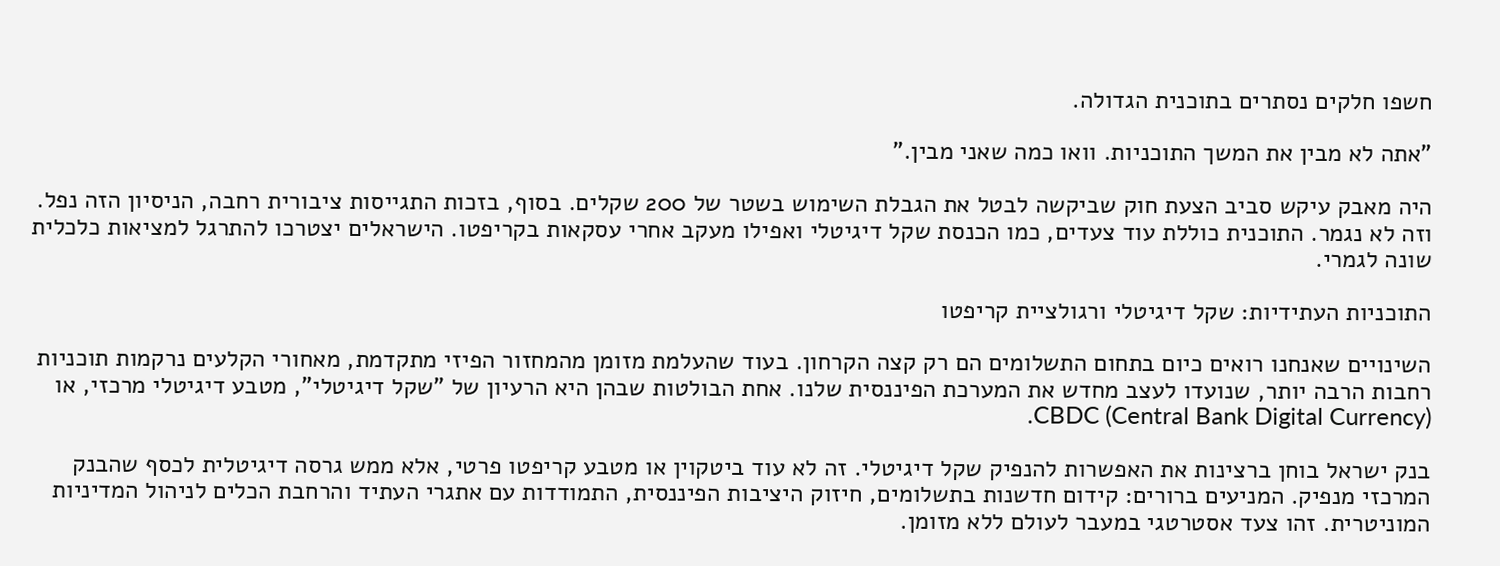חשפו חלקים נסתרים בתוכנית הגדולה.

"אתה לא מבין את המשך התוכניות. וואו כמה שאני מבין."

היה מאבק עיקש סביב הצעת חוק שביקשה לבטל את הגבלת השימוש בשטר של 200 שקלים. בסוף, בזכות התגייסות ציבורית רחבה, הניסיון הזה נפל. וזה לא נגמר. התוכנית כוללת עוד צעדים, כמו הכנסת שקל דיגיטלי ואפילו מעקב אחרי עסקאות בקריפטו. הישראלים יצטרכו להתרגל למציאות כלכלית שונה לגמרי.

התוכניות העתידיות: שקל דיגיטלי ורגולציית קריפטו

השינויים שאנחנו רואים כיום בתחום התשלומים הם רק קצה הקרחון. בעוד שהעלמת מזומן מהמחזור הפיזי מתקדמת, מאחורי הקלעים נרקמות תוכניות רחבות הרבה יותר, שנועדו לעצב מחדש את המערכת הפיננסית שלנו. אחת הבולטות שבהן היא הרעיון של "שקל דיגיטלי", מטבע דיגיטלי מרכזי, או CBDC (Central Bank Digital Currency).

בנק ישראל בוחן ברצינות את האפשרות להנפיק שקל דיגיטלי. זה לא עוד ביטקוין או מטבע קריפטו פרטי, אלא ממש גרסה דיגיטלית לכסף שהבנק המרכזי מנפיק. המניעים ברורים: קידום חדשנות בתשלומים, חיזוק היציבות הפיננסית, התמודדות עם אתגרי העתיד והרחבת הכלים לניהול המדיניות המוניטרית. זהו צעד אסטרטגי במעבר לעולם ללא מזומן.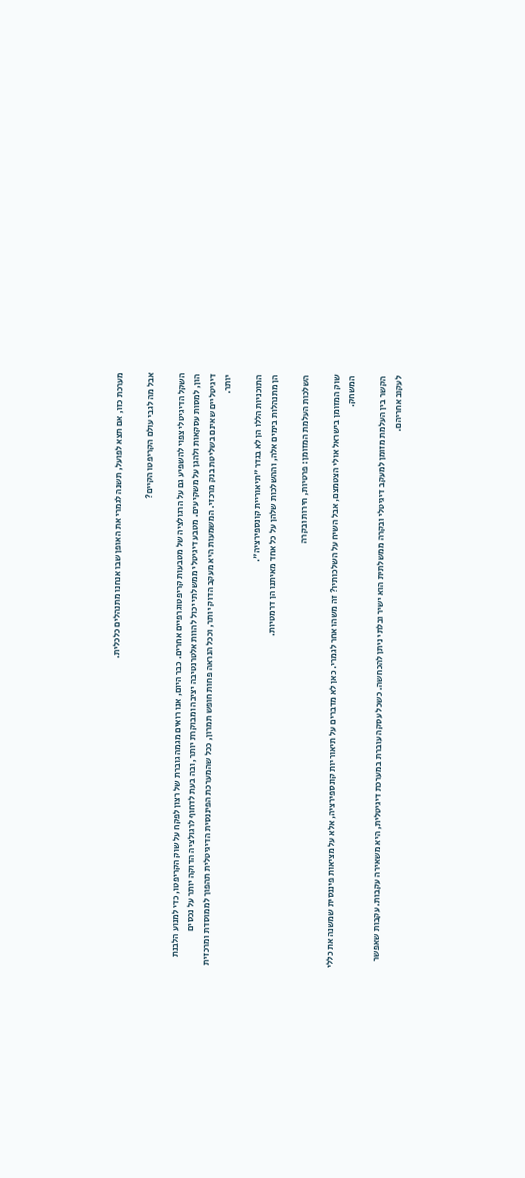מערכת כזו, אם תצא לפועל, תשנה לגמרי את האופן שבו אנחנו מתנהלים כלכלית.

אבל מה לגבי עולם הקריפטו הקיים?

השקל הדיגיטלי צפוי להשפיע גם על הרגולציה של מטבעות קריפטוגרפיים אחרים. כבר היום, אנו רואים מגמה גוברת של רצון לפקח על שוק הקריפטו, כדי למנוע הלבנת הון, למסות עסקאות ולהגן על משקיעים. מטבע דיגיטלי ממשלתי יכול להוות אלטרנטיבה יציבה ומבוקרת יותר, ובה בעת לדחוף לרגולציה הדוקה יותר על נכסים דיגיטליים שאינם בשליטת בנק מרכזי. המשמעות היא מעקב הדוק יותר, וככל הנראה פחות חופש תמרון, ככל שהמערכת הפיננסית הדיגיטלית תהפוך לממוסדת ומרכזית יותר.

התוכניות הללו הן לא בגדר "תיאוריית קונספירציה".
הן מתנהלות בימים אלה, וההשלכות שלהן על כל אחד מאיתנו הן דרמטיות.

השלכות העלמת המזומן: פרטיות, חירות ובקרה

שוק המזומן בישראל אולי הצטמצם, אבל השיח על השלכותיו? זה משהו אחר לגמרי. כאן לא מדברים על תיאוריות קונספירציה, אלא על מציאות פיננסית שמשנה את כללי המשחק.

הקשר בין העלמת מזומן למעקב דיגיטלי ובקרה ממשלתית הוא ישיר ובלתי ניתן להכחשה. כשכל עסקה עוברת במערכת דיגיטלית, היא משאירה עקבות. עקבות שאפשר לעקוב אחריהם.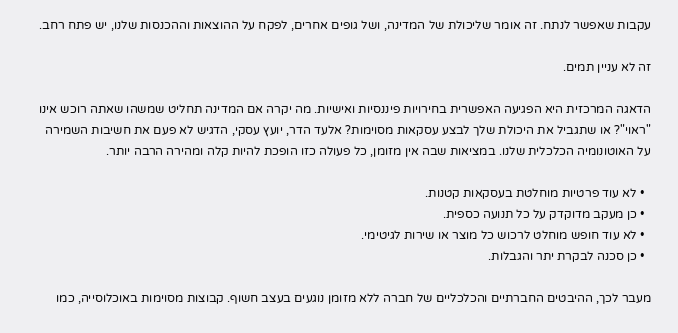עקבות שאפשר לנתח. זה אומר שליכולת של המדינה, ושל גופים אחרים, לפקח על ההוצאות וההכנסות שלנו, יש פתח רחב.

זה לא עניין תמים.

הדאגה המרכזית היא הפגיעה האפשרית בחירויות פיננסיות ואישיות. מה יקרה אם המדינה תחליט שמשהו שאתה רוכש אינו "ראוי"? או שתגביל את היכולת שלך לבצע עסקאות מסוימות? אלעד הדר, יועץ עסקי, הדגיש לא פעם את חשיבות השמירה על האוטונומיה הכלכלית שלנו. במציאות שבה אין מזומן, כל פעולה כזו הופכת להיות קלה ומהירה הרבה יותר.

  • לא עוד פרטיות מוחלטת בעסקאות קטנות.
  • כן מעקב מדוקדק על כל תנועה כספית.
  • לא עוד חופש מוחלט לרכוש כל מוצר או שירות לגיטימי.
  • כן סכנה לבקרת יתר והגבלות.

מעבר לכך, ההיבטים החברתיים והכלכליים של חברה ללא מזומן נוגעים בעצב חשוף. קבוצות מסוימות באוכלוסייה, כמו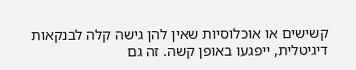קשישים או אוכלוסיות שאין להן גישה קלה לבנקאות דיגיטלית, ייפגעו באופן קשה. זה גם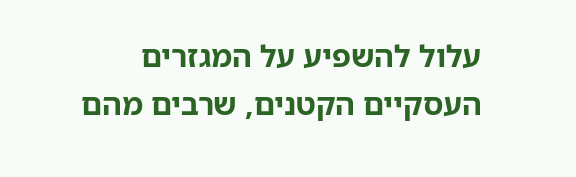עלול להשפיע על המגזרים העסקיים הקטנים, שרבים מהם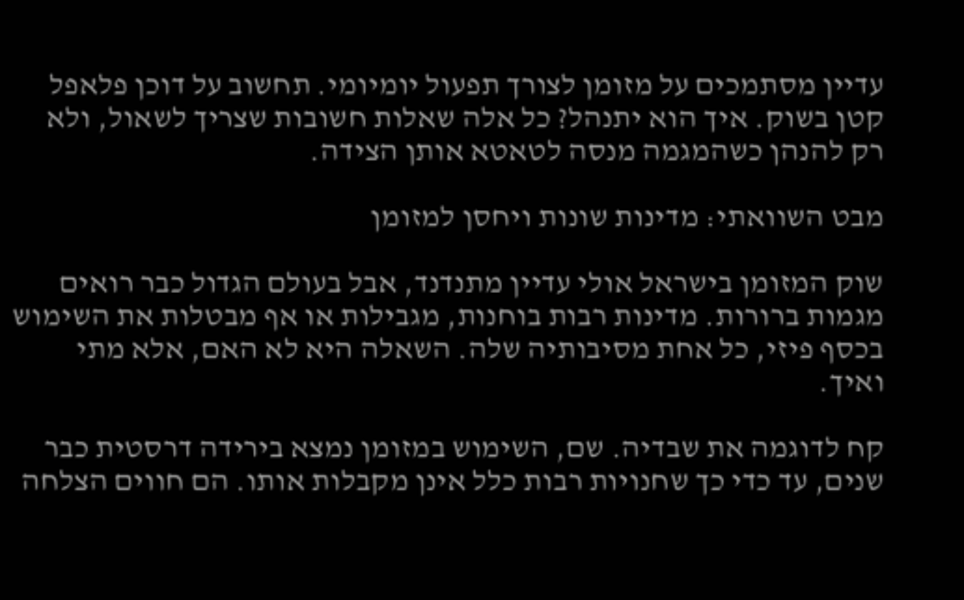עדיין מסתמכים על מזומן לצורך תפעול יומיומי. תחשוב על דוכן פלאפל קטן בשוק. איך הוא יתנהל? כל אלה שאלות חשובות שצריך לשאול, ולא רק להנהן כשהמגמה מנסה לטאטא אותן הצידה.

מבט השוואתי: מדינות שונות ויחסן למזומן

שוק המזומן בישראל אולי עדיין מתנדנד, אבל בעולם הגדול כבר רואים מגמות ברורות. מדינות רבות בוחנות, מגבילות או אף מבטלות את השימוש בכסף פיזי, כל אחת מסיבותיה שלה. השאלה היא לא האם, אלא מתי ואיך.

קח לדוגמה את שבדיה. שם, השימוש במזומן נמצא בירידה דרסטית כבר שנים, עד כדי כך שחנויות רבות כלל אינן מקבלות אותו. הם חווים הצלחה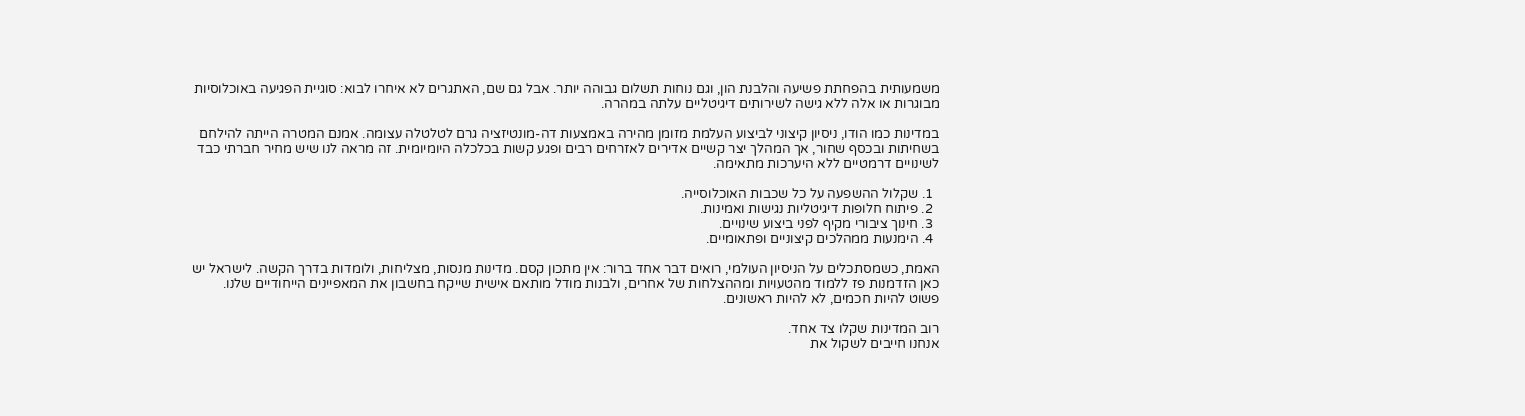משמעותית בהפחתת פשיעה והלבנת הון, וגם נוחות תשלום גבוהה יותר. אבל גם שם, האתגרים לא איחרו לבוא: סוגיית הפגיעה באוכלוסיות מבוגרות או אלה ללא גישה לשירותים דיגיטליים עלתה במהרה.

במדינות כמו הודו, ניסיון קיצוני לביצוע העלמת מזומן מהירה באמצעות דה-מונטיזציה גרם לטלטלה עצומה. אמנם המטרה הייתה להילחם בשחיתות ובכסף שחור, אך המהלך יצר קשיים אדירים לאזרחים רבים ופגע קשות בכלכלה היומיומית. זה מראה לנו שיש מחיר חברתי כבד לשינויים דרמטיים ללא היערכות מתאימה.

  1. שקלול ההשפעה על כל שכבות האוכלוסייה.
  2. פיתוח חלופות דיגיטליות נגישות ואמינות.
  3. חינוך ציבורי מקיף לפני ביצוע שינויים.
  4. הימנעות ממהלכים קיצוניים ופתאומיים.

האמת, כשמסתכלים על הניסיון העולמי, רואים דבר אחד ברור: אין מתכון קסם. מדינות מנסות, מצליחות, ולומדות בדרך הקשה. לישראל יש כאן הזדמנות פז ללמוד מהטעויות ומההצלחות של אחרים, ולבנות מודל מותאם אישית שייקח בחשבון את המאפיינים הייחודיים שלנו. פשוט להיות חכמים, לא להיות ראשונים.

רוב המדינות שקלו צד אחד.
אנחנו חייבים לשקול את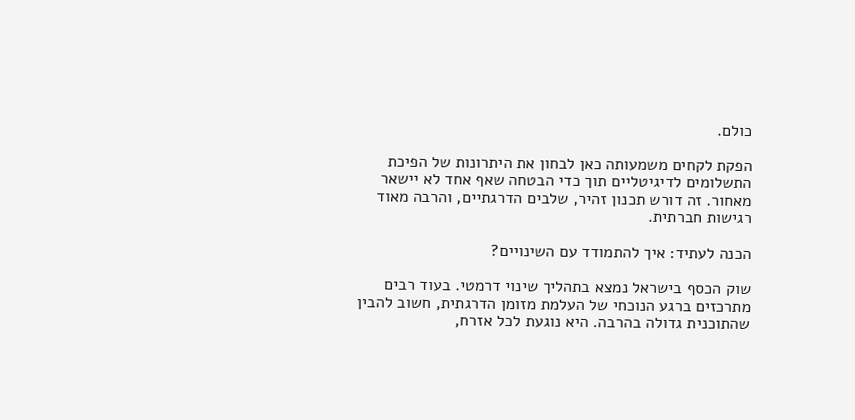כולם.

הפקת לקחים משמעותה כאן לבחון את היתרונות של הפיכת התשלומים לדיגיטליים תוך כדי הבטחה שאף אחד לא יישאר מאחור. זה דורש תכנון זהיר, שלבים הדרגתיים, והרבה מאוד רגישות חברתית.

הכנה לעתיד: איך להתמודד עם השינויים?

שוק הכסף בישראל נמצא בתהליך שינוי דרמטי. בעוד רבים מתרכזים ברגע הנוכחי של העלמת מזומן הדרגתית, חשוב להבין שהתוכנית גדולה בהרבה. היא נוגעת לכל אזרח,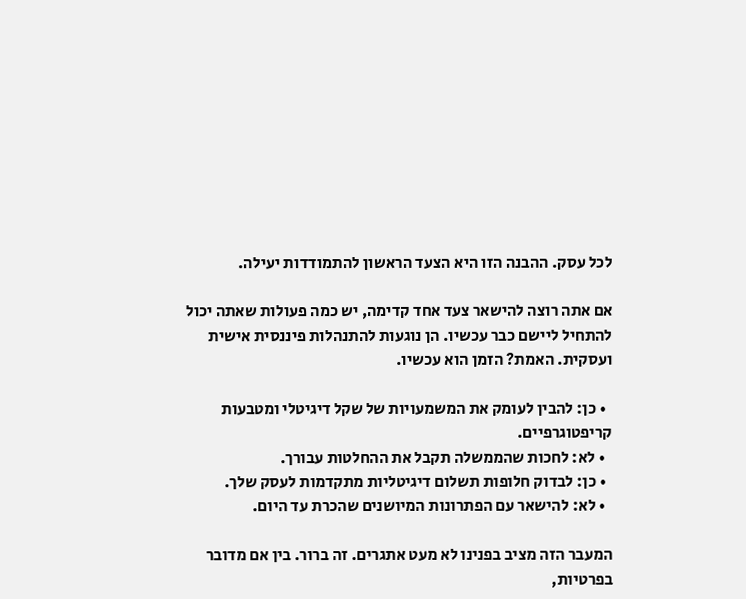לכל עסק. ההבנה הזו היא הצעד הראשון להתמודדות יעילה.

אם אתה רוצה להישאר צעד אחד קדימה, יש כמה פעולות שאתה יכול להתחיל ליישם כבר עכשיו. הן נוגעות להתנהלות פיננסית אישית ועסקית. האמת? הזמן הוא עכשיו.

  • כן: להבין לעומק את המשמעויות של שקל דיגיטלי ומטבעות קריפטוגרפיים.
  • לא: לחכות שהממשלה תקבל את ההחלטות עבורך.
  • כן: לבדוק חלופות תשלום דיגיטליות מתקדמות לעסק שלך.
  • לא: להישאר עם הפתרונות המיושנים שהכרת עד היום.

המעבר הזה מציב בפנינו לא מעט אתגרים. זה ברור. בין אם מדובר בפרטיות,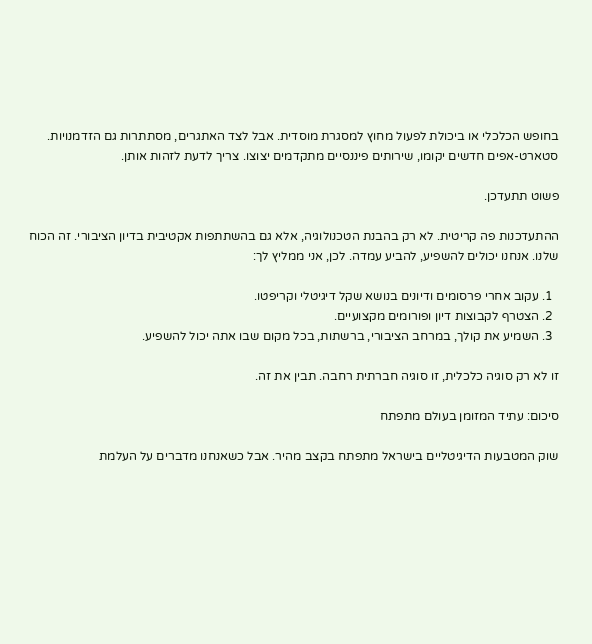בחופש הכלכלי או ביכולת לפעול מחוץ למסגרת מוסדית. אבל לצד האתגרים, מסתתרות גם הזדמנויות. סטארט-אפים חדשים יקומו, שירותים פיננסיים מתקדמים יצוצו. צריך לדעת לזהות אותן.

פשוט תתעדכן.

ההתעדכנות פה קריטית. לא רק בהבנת הטכנולוגיה, אלא גם בהשתתפות אקטיבית בדיון הציבורי. זה הכוח שלנו. אנחנו יכולים להשפיע, להביע עמדה. לכן, אני ממליץ לך:

  1. עקוב אחרי פרסומים ודיונים בנושא שקל דיגיטלי וקריפטו.
  2. הצטרף לקבוצות דיון ופורומים מקצועיים.
  3. השמיע את קולך, במרחב הציבורי, ברשתות, בכל מקום שבו אתה יכול להשפיע.

זו לא רק סוגיה כלכלית, זו סוגיה חברתית רחבה. תבין את זה.

סיכום: עתיד המזומן בעולם מתפתח

שוק המטבעות הדיגיטליים בישראל מתפתח בקצב מהיר. אבל כשאנחנו מדברים על העלמת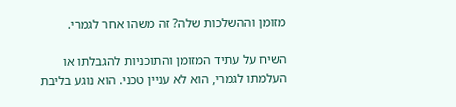מזומן וההשלכות שלה? זה משהו אחר לגמרי.

השיח על עתיד המזומן והתוכניות להגבלתו או העלמתו לגמרי, הוא לא עניין טכני. הוא נוגע בליבת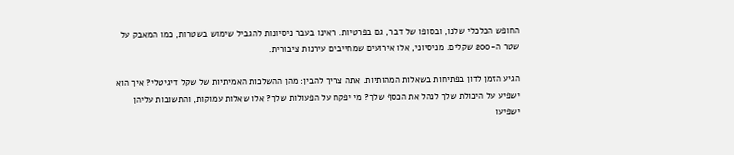החופש הכלכלי שלנו, ובסופו של דבר, גם בפרטיות. ראינו בעבר ניסיונות להגביל שימוש בשטרות, כמו המאבק על שטר ה-200 שקלים. מניסיוני, אלו אירועים שמחייבים עירנות ציבורית.

הגיע הזמן לדון בפתיחות בשאלות המהותיות. אתה צריך להבין: מהן ההשלכות האמיתיות של שקל דיגיטלי? איך הוא ישפיע על היכולת שלך לנהל את הכסף שלך? מי יפקח על הפעולות שלך? אלו שאלות עמוקות, והתשובות עליהן ישפיעו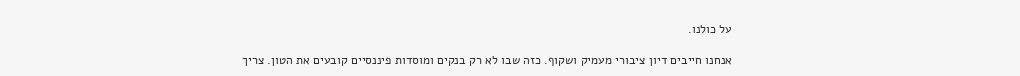על כולנו.

אנחנו חייבים דיון ציבורי מעמיק ושקוף. כזה שבו לא רק בנקים ומוסדות פיננסיים קובעים את הטון. צריך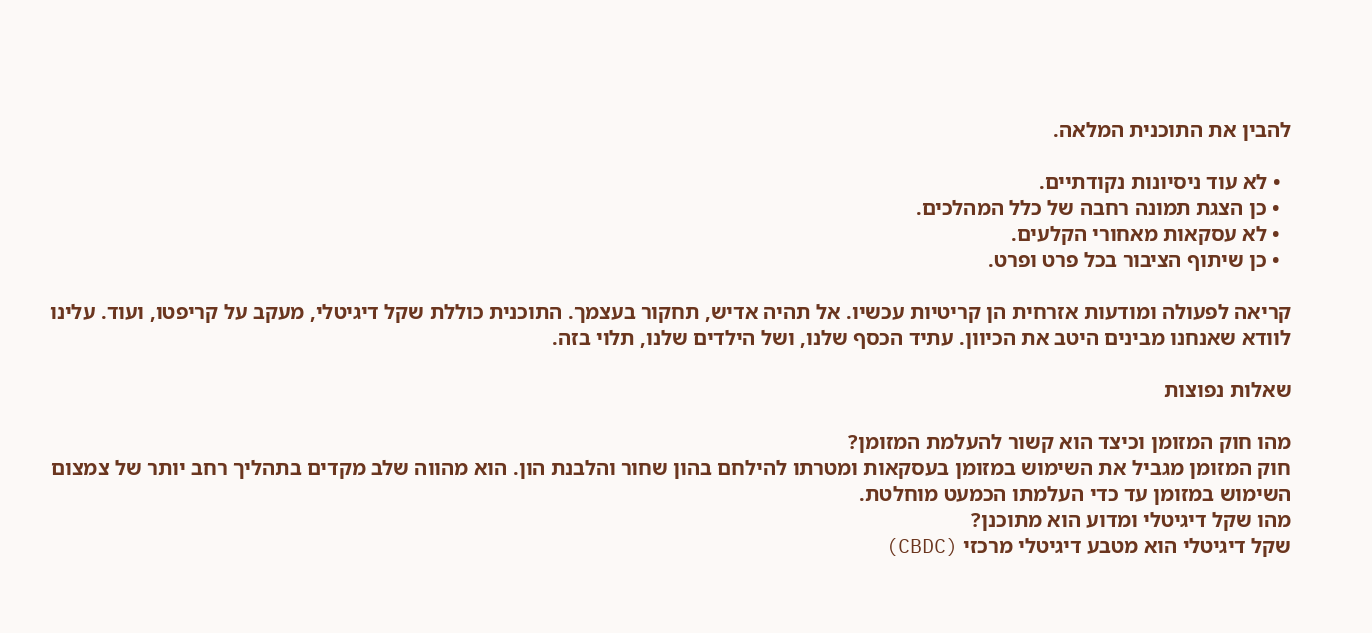להבין את התוכנית המלאה.

  • לא עוד ניסיונות נקודתיים.
  • כן הצגת תמונה רחבה של כלל המהלכים.
  • לא עסקאות מאחורי הקלעים.
  • כן שיתוף הציבור בכל פרט ופרט.

קריאה לפעולה ומודעות אזרחית הן קריטיות עכשיו. אל תהיה אדיש, תחקור בעצמך. התוכנית כוללת שקל דיגיטלי, מעקב על קריפטו, ועוד. עלינו לוודא שאנחנו מבינים היטב את הכיוון. עתיד הכסף שלנו, ושל הילדים שלנו, תלוי בזה.

שאלות נפוצות

מהו חוק המזומן וכיצד הוא קשור להעלמת המזומן?
חוק המזומן מגביל את השימוש במזומן בעסקאות ומטרתו להילחם בהון שחור והלבנת הון. הוא מהווה שלב מקדים בתהליך רחב יותר של צמצום השימוש במזומן עד כדי העלמתו הכמעט מוחלטת.
מהו שקל דיגיטלי ומדוע הוא מתוכנן?
שקל דיגיטלי הוא מטבע דיגיטלי מרכזי (CBDC)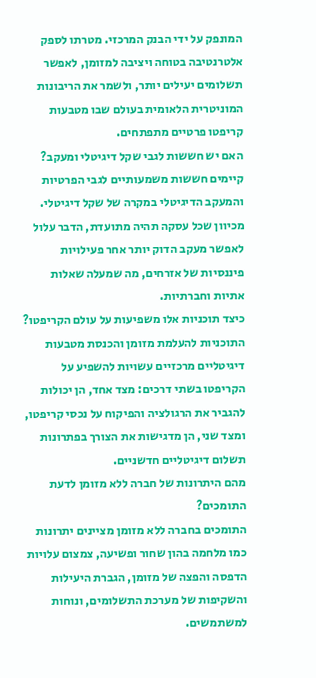המונפק על ידי הבנק המרכזי. מטרתו לספק אלטרנטיבה בטוחה ויציבה למזומן, לאפשר תשלומים יעילים יותר, ולשמר את הריבונות המוניטרית הלאומית בעולם שבו מטבעות קריפטו פרטיים מתפתחים.
האם יש חששות לגבי שקל דיגיטלי ומעקב?
קיימים חששות משמעותיים לגבי הפרטיות והמעקב הדיגיטלי במקרה של שקל דיגיטלי. מכיוון שכל עסקה תהיה מתועדת, הדבר עלול לאפשר מעקב הדוק יותר אחר פעילויות פיננסיות של אזרחים, מה שמעלה שאלות אתיות וחברתיות.
כיצד תוכניות אלו משפיעות על עולם הקריפטו?
התוכניות להעלמת מזומן והכנסת מטבעות דיגיטליים מרכזיים עשויות להשפיע על הקריפטו בשתי דרכים: מצד אחד, הן יכולות להגביר את הרגולציה והפיקוח על נכסי קריפטו, ומצד שני, הן מדגישות את הצורך בפתרונות תשלום דיגיטליים חדשניים.
מהם היתרונות של חברה ללא מזומן לדעת התומכים?
התומכים בחברה ללא מזומן מציינים יתרונות כמו מלחמה בהון שחור ופשיעה, צמצום עלויות הדפסה והפצה של מזומן, הגברת היעילות והשקיפות של מערכת התשלומים, ונוחות למשתמשים.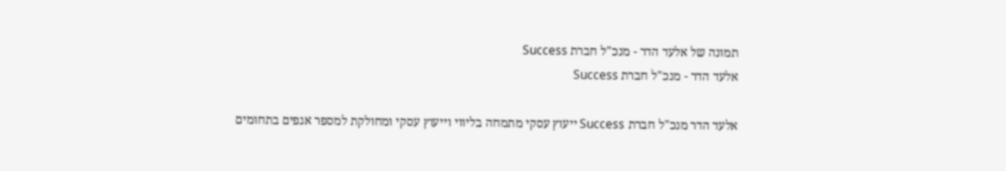תמונה של אלעד הדר - מנכ"ל חברת Success
אלעד הדר - מנכ"ל חברת Success

אלעד הדר מנכ"ל חברת Success ייעוץ עסקי מתמחה בליווי וייעוץ עסקי ומחולקת למספר אגפים בתחומים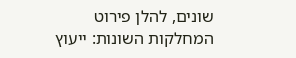שונים, להלן פירוט המחלקות השונות: ייעוץ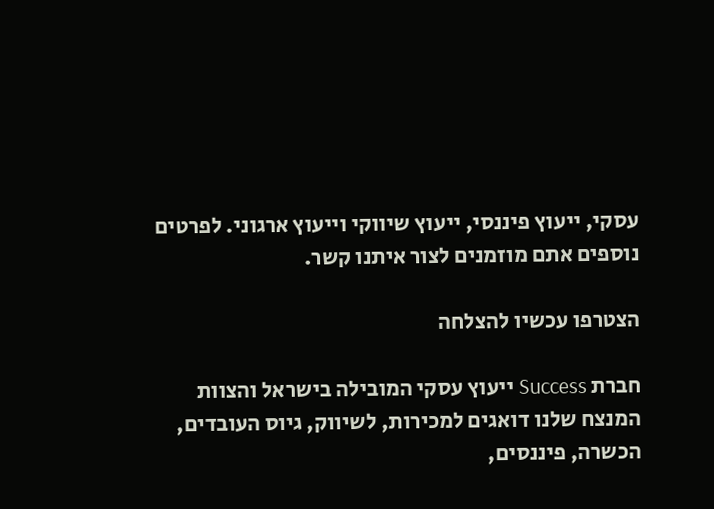עסקי, ייעוץ פיננסי, ייעוץ שיווקי וייעוץ ארגוני. לפרטים נוספים אתם מוזמנים לצור איתנו קשר.

הצטרפו עכשיו להצלחה

חברת Success ייעוץ עסקי המובילה בישראל והצוות המנצח שלנו דואגים למכירות, לשיווק, גיוס העובדים, הכשרה, פיננסים,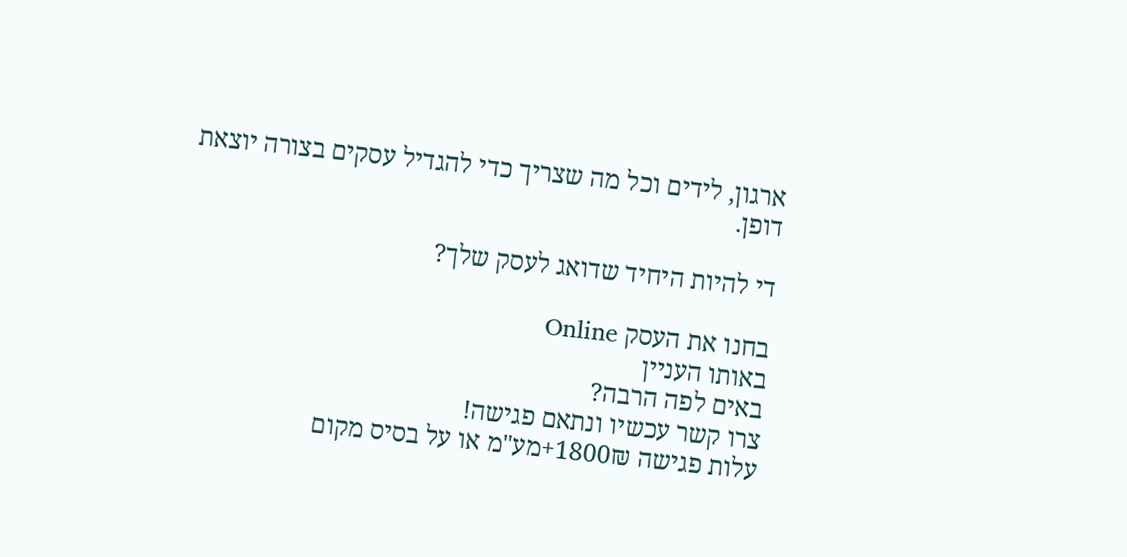ארגון, לידים וכל מה שצריך כדי להגדיל עסקים בצורה יוצאת דופן.

די להיות היחיד שדואג לעסק שלך?

בחנו את העסק Online
באותו העניין
באים לפה הרבה?
צרו קשר עכשיו ונתאם פגישה!
עלות פגישה 1800₪+מע"מ או על בסיס מקום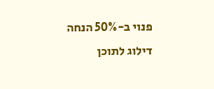פנוי ב-50% הנחה
דילוג לתוכן